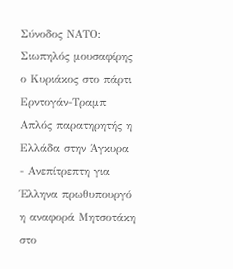Σύνοδος ΝΑΤΟ: Σιωπηλός μουσαφίρης ο Κυριάκος στο πάρτι Ερντογάν-Τραμπ
Απλός παρατηρητής η Ελλάδα στην Άγκυρα - Ανεπίτρεπτη για Έλληνα πρωθυπουργό η αναφορά Μητσοτάκη στο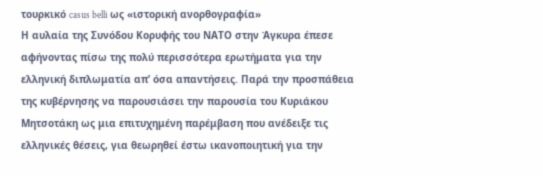τουρκικό casus belli ως «ιστορική ανορθογραφία»
Η αυλαία της Συνόδου Κορυφής του ΝΑΤΟ στην Άγκυρα έπεσε αφήνοντας πίσω της πολύ περισσότερα ερωτήματα για την ελληνική διπλωματία απ’ όσα απαντήσεις. Παρά την προσπάθεια της κυβέρνησης να παρουσιάσει την παρουσία του Κυριάκου Μητσοτάκη ως μια επιτυχημένη παρέμβαση που ανέδειξε τις ελληνικές θέσεις, για θεωρηθεί έστω ικανοποιητική για την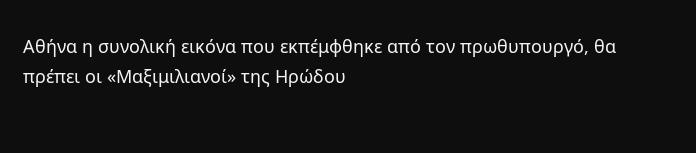Αθήνα η συνολική εικόνα που εκπέμφθηκε από τον πρωθυπουργό, θα πρέπει οι «Μαξιμιλιανοί» της Ηρώδου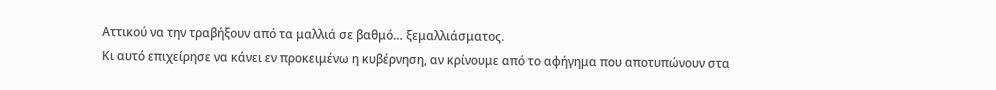Αττικού να την τραβήξουν από τα μαλλιά σε βαθμό… ξεμαλλιάσματος.
Κι αυτό επιχείρησε να κάνει εν προκειμένω η κυβέρνηση, αν κρίνουμε από το αφήγημα που αποτυπώνουν στα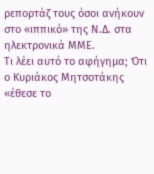ρεπορτάζ τους όσοι ανήκουν στο «ιππικό» της Ν.Δ. στα ηλεκτρονικά ΜΜΕ.
Τι λέει αυτό το αφήγημα; Ότι ο Κυριάκος Μητσοτάκης «έθεσε το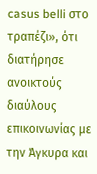casus belli στο τραπέζι», ότι διατήρησε ανοικτούς διαύλους επικοινωνίας με την Άγκυρα και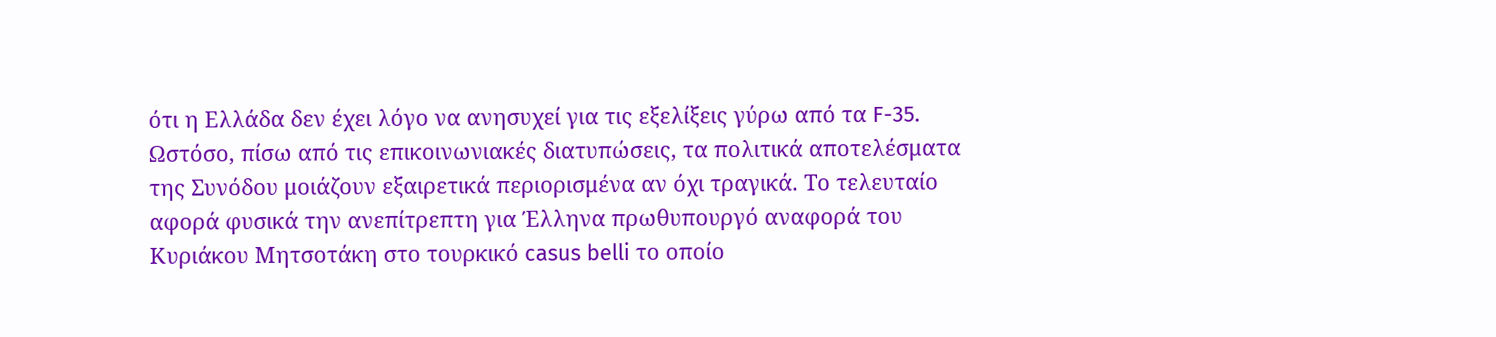ότι η Ελλάδα δεν έχει λόγο να ανησυχεί για τις εξελίξεις γύρω από τα F-35.
Ωστόσο, πίσω από τις επικοινωνιακές διατυπώσεις, τα πολιτικά αποτελέσματα της Συνόδου μοιάζουν εξαιρετικά περιορισμένα αν όχι τραγικά. Το τελευταίο αφορά φυσικά την ανεπίτρεπτη για Έλληνα πρωθυπουργό αναφορά του Κυριάκου Μητσοτάκη στο τουρκικό casus belli το οποίο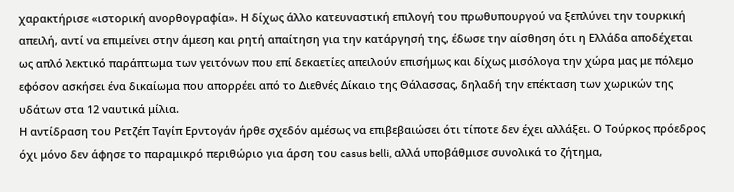χαρακτήρισε «ιστορική ανορθογραφία». Η δίχως άλλο κατευναστική επιλογή του πρωθυπουργού να ξεπλύνει την τουρκική απειλή, αντί να επιμείνει στην άμεση και ρητή απαίτηση για την κατάργησή της, έδωσε την αίσθηση ότι η Ελλάδα αποδέχεται ως απλό λεκτικό παράπτωμα των γειτόνων που επί δεκαετίες απειλούν επισήμως και δίχως μισόλογα την χώρα μας με πόλεμο εφόσον ασκήσει ένα δικαίωμα που απορρέει από το Διεθνές Δίκαιο της Θάλασσας, δηλαδή την επέκταση των χωρικών της υδάτων στα 12 ναυτικά μίλια.
Η αντίδραση του Ρετζέπ Ταγίπ Ερντογάν ήρθε σχεδόν αμέσως να επιβεβαιώσει ότι τίποτε δεν έχει αλλάξει. Ο Τούρκος πρόεδρος όχι μόνο δεν άφησε το παραμικρό περιθώριο για άρση του casus belli, αλλά υποβάθμισε συνολικά το ζήτημα,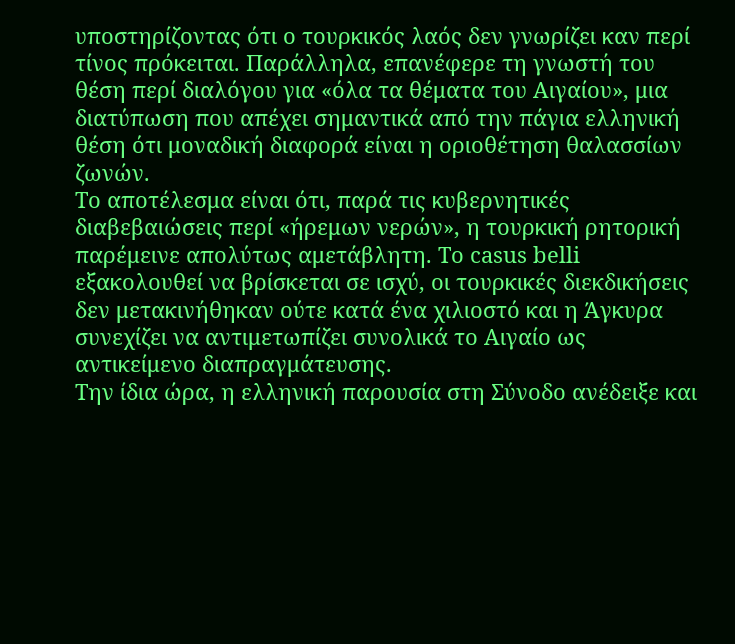υποστηρίζοντας ότι ο τουρκικός λαός δεν γνωρίζει καν περί τίνος πρόκειται. Παράλληλα, επανέφερε τη γνωστή του θέση περί διαλόγου για «όλα τα θέματα του Αιγαίου», μια διατύπωση που απέχει σημαντικά από την πάγια ελληνική θέση ότι μοναδική διαφορά είναι η οριοθέτηση θαλασσίων ζωνών.
Το αποτέλεσμα είναι ότι, παρά τις κυβερνητικές διαβεβαιώσεις περί «ήρεμων νερών», η τουρκική ρητορική παρέμεινε απολύτως αμετάβλητη. Το casus belli εξακολουθεί να βρίσκεται σε ισχύ, οι τουρκικές διεκδικήσεις δεν μετακινήθηκαν ούτε κατά ένα χιλιοστό και η Άγκυρα συνεχίζει να αντιμετωπίζει συνολικά το Αιγαίο ως αντικείμενο διαπραγμάτευσης.
Την ίδια ώρα, η ελληνική παρουσία στη Σύνοδο ανέδειξε και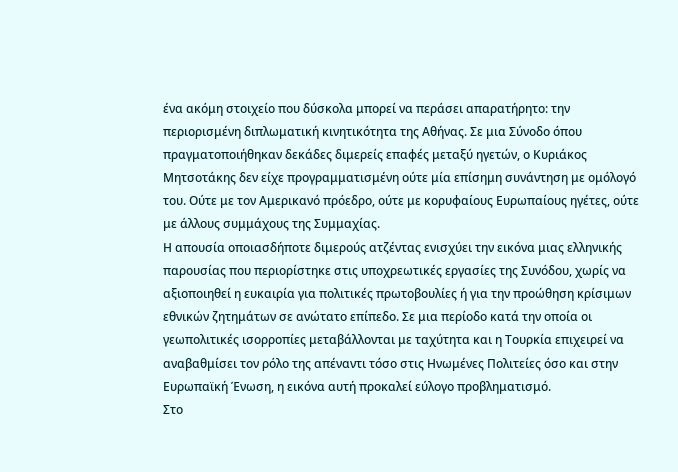ένα ακόμη στοιχείο που δύσκολα μπορεί να περάσει απαρατήρητο: την περιορισμένη διπλωματική κινητικότητα της Αθήνας. Σε μια Σύνοδο όπου πραγματοποιήθηκαν δεκάδες διμερείς επαφές μεταξύ ηγετών, ο Κυριάκος Μητσοτάκης δεν είχε προγραμματισμένη ούτε μία επίσημη συνάντηση με ομόλογό του. Ούτε με τον Αμερικανό πρόεδρο, ούτε με κορυφαίους Ευρωπαίους ηγέτες, ούτε με άλλους συμμάχους της Συμμαχίας.
Η απουσία οποιασδήποτε διμερούς ατζέντας ενισχύει την εικόνα μιας ελληνικής παρουσίας που περιορίστηκε στις υποχρεωτικές εργασίες της Συνόδου, χωρίς να αξιοποιηθεί η ευκαιρία για πολιτικές πρωτοβουλίες ή για την προώθηση κρίσιμων εθνικών ζητημάτων σε ανώτατο επίπεδο. Σε μια περίοδο κατά την οποία οι γεωπολιτικές ισορροπίες μεταβάλλονται με ταχύτητα και η Τουρκία επιχειρεί να αναβαθμίσει τον ρόλο της απέναντι τόσο στις Ηνωμένες Πολιτείες όσο και στην Ευρωπαϊκή Ένωση, η εικόνα αυτή προκαλεί εύλογο προβληματισμό.
Στο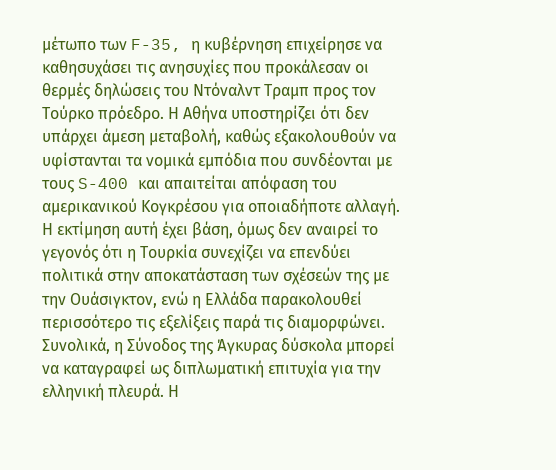μέτωπο των F-35, η κυβέρνηση επιχείρησε να καθησυχάσει τις ανησυχίες που προκάλεσαν οι θερμές δηλώσεις του Ντόναλντ Τραμπ προς τον Τούρκο πρόεδρο. Η Αθήνα υποστηρίζει ότι δεν υπάρχει άμεση μεταβολή, καθώς εξακολουθούν να υφίστανται τα νομικά εμπόδια που συνδέονται με τους S-400 και απαιτείται απόφαση του αμερικανικού Κογκρέσου για οποιαδήποτε αλλαγή. Η εκτίμηση αυτή έχει βάση, όμως δεν αναιρεί το γεγονός ότι η Τουρκία συνεχίζει να επενδύει πολιτικά στην αποκατάσταση των σχέσεών της με την Ουάσιγκτον, ενώ η Ελλάδα παρακολουθεί περισσότερο τις εξελίξεις παρά τις διαμορφώνει.
Συνολικά, η Σύνοδος της Άγκυρας δύσκολα μπορεί να καταγραφεί ως διπλωματική επιτυχία για την ελληνική πλευρά. Η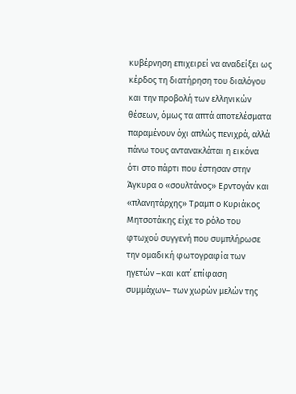κυβέρνηση επιχειρεί να αναδείξει ως κέρδος τη διατήρηση του διαλόγου και την προβολή των ελληνικών θέσεων, όμως τα απτά αποτελέσματα παραμένουν όχι απλώς πενιχρά, αλλά πάνω τους αντανακλάται η εικόνα ότι στο πάρτι που έστησαν στην Άγκυρα ο «σουλτάνος» Ερντογάν και «πλανητάρχης» Τραμπ ο Κυριάκος Μητσοτάκης είχε το ρόλο του φτωχού συγγενή που συμπλήρωσε την ομαδική φωτογραφία των ηγετών –και κατ΄ επίφαση συμμάχων– των χωρών μελών της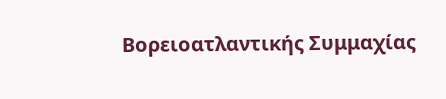Βορειοατλαντικής Συμμαχίας